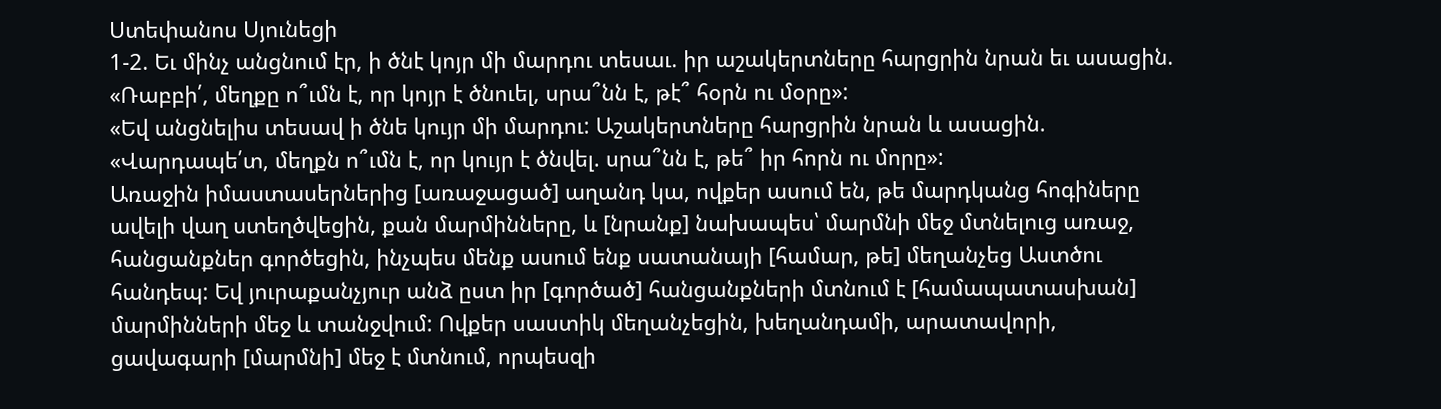Ստեփանոս Սյունեցի
1-2. Եւ մինչ անցնում էր, ի ծնէ կոյր մի մարդու տեսաւ. իր աշակերտները հարցրին նրան եւ ասացին. «Ռաբբի՛, մեղքը ո՞ւմն է, որ կոյր է ծնուել, սրա՞նն է, թէ՞ հօրն ու մօրը»:
«Եվ անցնելիս տեսավ ի ծնե կույր մի մարդու: Աշակերտները հարցրին նրան և ասացին. «Վարդապե՛տ, մեղքն ո՞ւմն է, որ կույր է ծնվել. սրա՞նն է, թե՞ իր հորն ու մորը»:
Առաջին իմաստասերներից [առաջացած] աղանդ կա, ովքեր ասում են, թե մարդկանց հոգիները ավելի վաղ ստեղծվեցին, քան մարմինները, և [նրանք] նախապես՝ մարմնի մեջ մտնելուց առաջ, հանցանքներ գործեցին, ինչպես մենք ասում ենք սատանայի [համար, թե] մեղանչեց Աստծու հանդեպ: Եվ յուրաքանչյուր անձ ըստ իր [գործած] հանցանքների մտնում է [համապատասխան] մարմինների մեջ և տանջվում: Ովքեր սաստիկ մեղանչեցին, խեղանդամի, արատավորի, ցավագարի [մարմնի] մեջ է մտնում, որպեսզի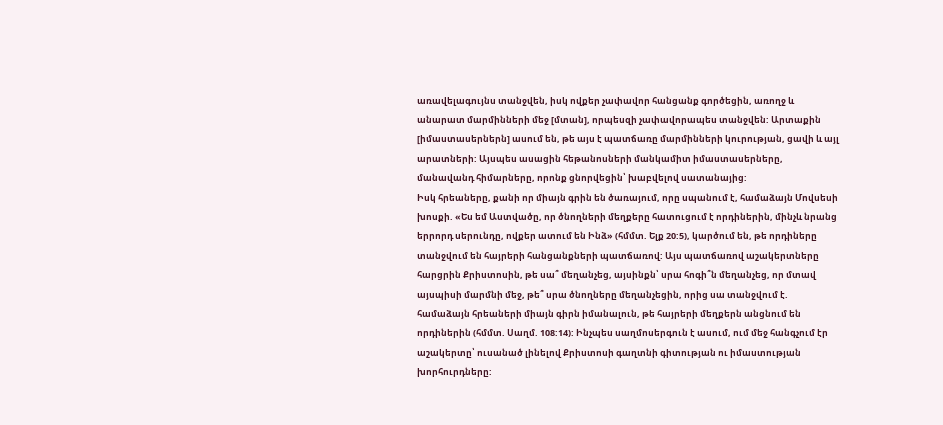առավելագույնս տանջվեն, իսկ ովքեր չափավոր հանցանք գործեցին, առողջ և անարատ մարմինների մեջ [մտան], որպեսզի չափավորապես տանջվեն: Արտաքին [իմաստասերներն] ասում են, թե այս է պատճառը մարմինների կուրության, ցավի և այլ արատների: Այսպես ասացին հեթանոսների մանկամիտ իմաստասերները, մանավանդ հիմարները, որոնք ցնորվեցին՝ խաբվելով սատանայից:
Իսկ հրեաները, քանի որ միայն գրին են ծառայում, որը սպանում է, համաձայն Մովսեսի խոսքի. «Ես եմ Աստվածը, որ ծնողների մեղքերը հատուցում է որդիներին, մինչև նրանց երրորդ սերունդը, ովքեր ատում են Ինձ» (հմմտ. Ելք 20:5), կարծում են, թե որդիները տանջվում են հայրերի հանցանքների պատճառով: Այս պատճառով աշակերտները հարցրին Քրիստոսին, թե սա՞ մեղանչեց, այսինքն՝ սրա հոգի՞ն մեղանչեց, որ մտավ այսպիսի մարմնի մեջ, թե՞ սրա ծնողները մեղանչեցին, որից սա տանջվում է. համաձայն հրեաների միայն գիրն իմանալուն, թե հայրերի մեղքերն անցնում են որդիներին (հմմտ. Սաղմ. 108:14): Ինչպես սաղմոսերգուն է ասում, ում մեջ հանգչում էր աշակերտը՝ ուսանած լինելով Քրիստոսի գաղտնի գիտության ու իմաստության խորհուրդները: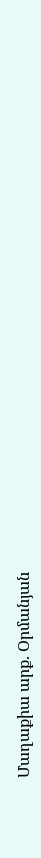Մաղաքիա արք. Օրմանյան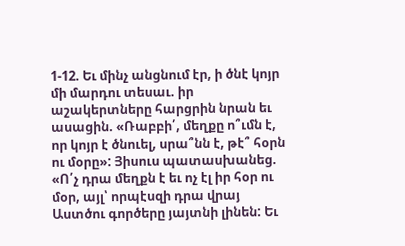1-12. Եւ մինչ անցնում էր, ի ծնէ կոյր մի մարդու տեսաւ. իր աշակերտները հարցրին նրան եւ ասացին. «Ռաբբի՛, մեղքը ո՞ւմն է, որ կոյր է ծնուել, սրա՞նն է, թէ՞ հօրն ու մօրը»: Յիսուս պատասխանեց. «Ո՛չ դրա մեղքն է եւ ոչ էլ իր հօր ու մօր, այլ՝ որպէսզի դրա վրայ Աստծու գործերը յայտնի լինեն: Եւ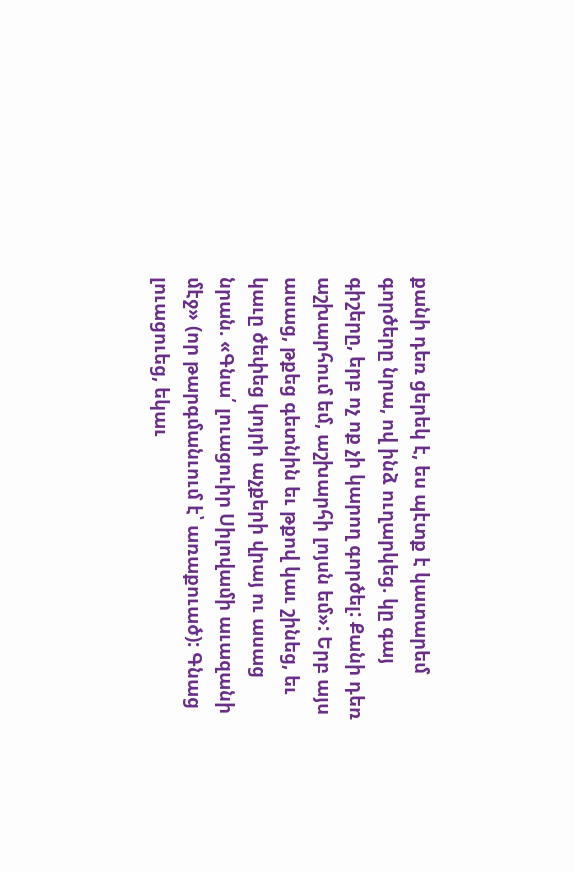քանի դեռ ցերեկ է, ես պէտք է կատարեմ գործերը նրա, ով ինձ ուղարկեց. կը գայ գիշերը, երբ ոչ ոք չի կարող գործել: Քանի դեռ աշխարհում եմ, աշխարհի լոյսն եմ»: Երբ այս ասաց, թքեց գետնին եւ թքով կաւ շինեց, եւ կաւը ծեփեց կոյրի աչքերի վրայ ու ասաց նրան. «Գնա՛ լուացուիր Սիլովամի աւազանի մէջ» (որ թարգմանւում է՝ առաքուած): Գնաց լուացուեց, եկաւ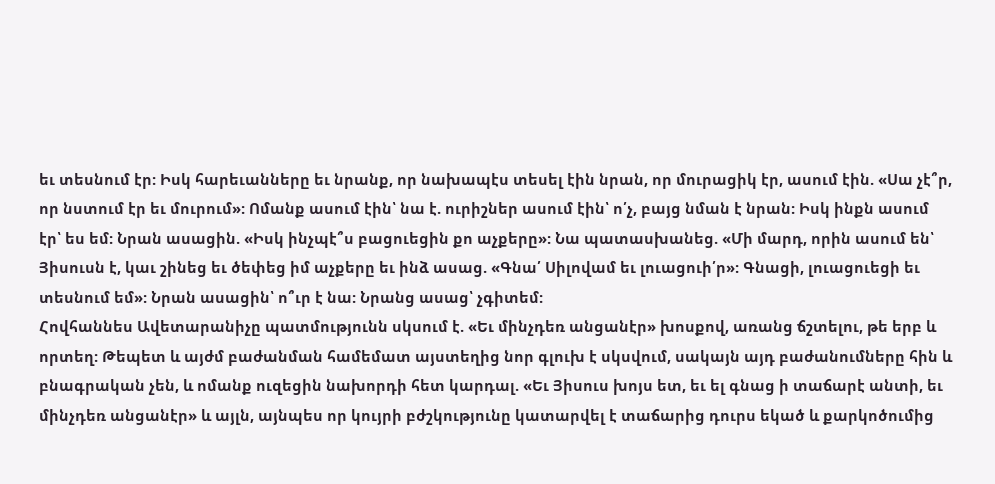եւ տեսնում էր: Իսկ հարեւանները եւ նրանք, որ նախապէս տեսել էին նրան, որ մուրացիկ էր, ասում էին. «Սա չէ՞ր, որ նստում էր եւ մուրում»: Ոմանք ասում էին՝ նա է. ուրիշներ ասում էին՝ ո՛չ, բայց նման է նրան: Իսկ ինքն ասում էր՝ ես եմ: Նրան ասացին. «Իսկ ինչպէ՞ս բացուեցին քո աչքերը»: Նա պատասխանեց. «Մի մարդ, որին ասում են՝ Յիսուսն է, կաւ շինեց եւ ծեփեց իմ աչքերը եւ ինձ ասաց. «Գնա՛ Սիլովամ եւ լուացուի՛ր»: Գնացի, լուացուեցի եւ տեսնում եմ»: Նրան ասացին՝ ո՞ւր է նա: Նրանց ասաց՝ չգիտեմ:
Հովհաննես Ավետարանիչը պատմությունն սկսում է. «Եւ մինչդեռ անցանէր» խոսքով, առանց ճշտելու, թե երբ և որտեղ: Թեպետ և այժմ բաժանման համեմատ այստեղից նոր գլուխ է սկսվում, սակայն այդ բաժանումները հին և բնագրական չեն, և ոմանք ուզեցին նախորդի հետ կարդալ. «Եւ Յիսուս խոյս ետ, եւ ել գնաց ի տաճարէ անտի, եւ մինչդեռ անցանէր» և այլն, այնպես որ կույրի բժշկությունը կատարվել է տաճարից դուրս եկած և քարկոծումից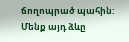ճողոպրած պահին: Մենք այդ ձևը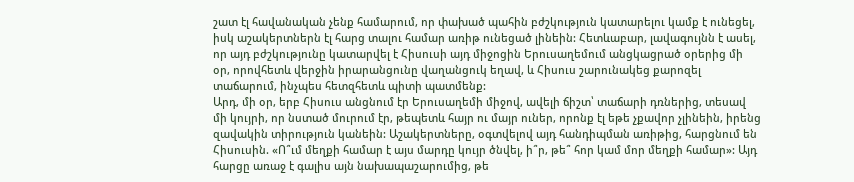շատ էլ հավանական չենք համարում, որ փախած պահին բժշկություն կատարելու կամք է ունեցել, իսկ աշակերտներն էլ հարց տալու համար առիթ ունեցած լինեին: Հետևաբար, լավագույնն է ասել, որ այդ բժշկությունը կատարվել է Հիսուսի այդ միջոցին Երուսաղեմում անցկացրած օրերից մի օր, որովհետև վերջին իրարանցունը վաղանցուկ եղավ, և Հիսուս շարունակեց քարոզել տաճարում, ինչպես հետզհետև պիտի պատմենք:
Արդ, մի օր, երբ Հիսուս անցնում էր Երուսաղեմի միջով, ավելի ճիշտ՝ տաճարի դռներից, տեսավ մի կույրի, որ նստած մուրում էր, թեպետև հայր ու մայր ուներ, որոնք էլ եթե չքավոր չլինեին, իրենց զավակին տիրություն կանեին: Աշակերտները, օգտվելով այդ հանդիպման առիթից, հարցնում են Հիսուսին. «Ո՞ւմ մեղքի համար է այս մարդը կույր ծնվել, ի՞ր, թե՞ հոր կամ մոր մեղքի համար»: Այդ հարցը առաջ է գալիս այն նախապաշարումից, թե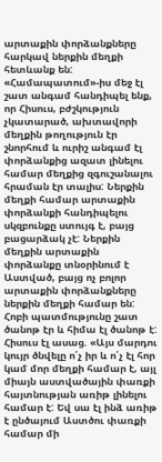արտաքին փորձանքները հարկավ ներքին մեղքի հետևանք են: «Համապատում»-իս մեջ էլ շատ անգամ հանդիպել ենք, որ Հիսուս, բժշկություն չկատարած, ախտավորի մեղքին թողություն էր շնորհում և ուրիշ անգամ էլ փորձանքից ազատ լինելու համար մեղքից զգուշանալու հրաման էր տալիս: Ներքին մեղքի համար արտաքին փորձանքի հանդիպելու սկզբունքը ստույգ է, բայց բացարձակ չէ: Ներքին մեղքին արտաքին փորձանքը տնօրինում է Աստված, բայց ոչ բոլոր արտաքին փորձանքները ներքին մեղքի համար են: Հոբի պատմությունը շատ ծանոթ էր և հիմա էլ ծանոթ է: Հիսուս էլ ասաց. «Այս մարդու կույր ծնվելը ո՛չ իր և ո՛չ էլ հոր կամ մոր մեղքի համար է, այլ միայն աստվածային փառքի հայտնության առիթ լինելու համար է: Եվ սա էլ ինձ առիթ է ընծայում Աստծու փառքի համար մի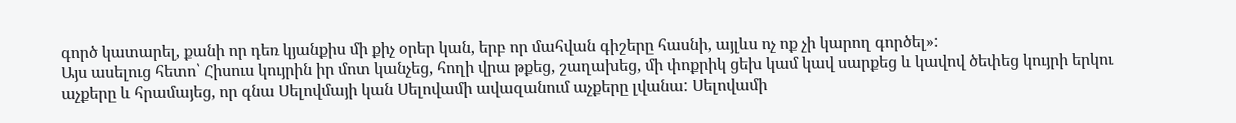գործ կատարել, քանի որ դեռ կյանքիս մի քիչ օրեր կան, երբ որ մահվան գիշերը հասնի, այլևս ոչ ոք չի կարող գործել»:
Այս ասելուց հետո՝ Հիսուս կույրին իր մոտ կանչեց, հողի վրա թքեց, շաղախեց, մի փոքրիկ ցեխ կամ կավ սարքեց և կավով ծեփեց կույրի երկու աչքերը և հրամայեց, որ գնա Սելովմայի կան Սելովամի ավազանում աչքերը լվանա: Սելովամի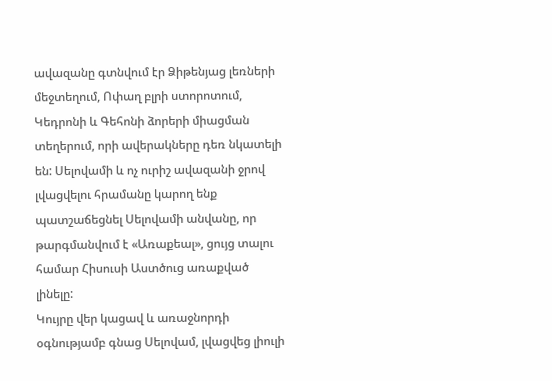ավազանը գտնվում էր Ձիթենյաց լեռների մեջտեղում, Ոփաղ բլրի ստորոտում, Կեդրոնի և Գեհոնի ձորերի միացման տեղերում, որի ավերակները դեռ նկատելի են: Սելովամի և ոչ ուրիշ ավազանի ջրով լվացվելու հրամանը կարող ենք պատշաճեցնել Սելովամի անվանը, որ թարգմանվում է «Առաքեալ», ցույց տալու համար Հիսուսի Աստծուց առաքված լինելը:
Կույրը վեր կացավ և առաջնորդի օգնությամբ գնաց Սելովամ, լվացվեց լիուլի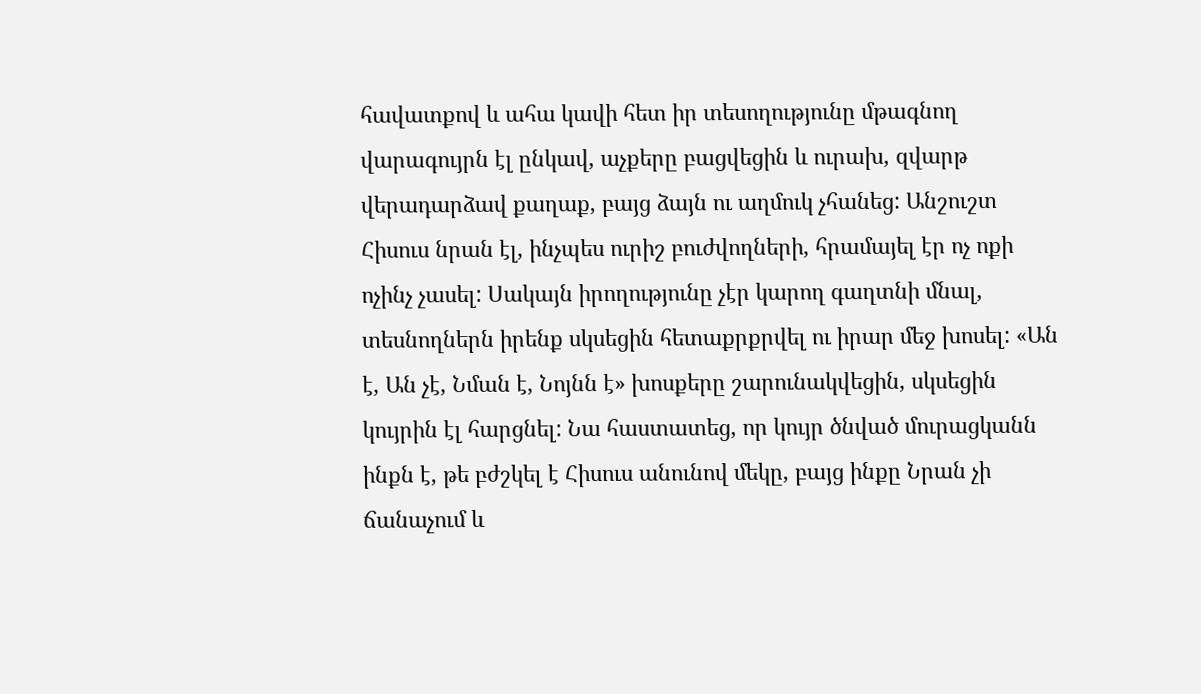հավատքով և ահա կավի հետ իր տեսողությունը մթագնող վարագույրն էլ ընկավ, աչքերը բացվեցին և ուրախ, զվարթ վերադարձավ քաղաք, բայց ձայն ու աղմուկ չհանեց: Անշուշտ Հիսուս նրան էլ, ինչպես ուրիշ բուժվողների, հրամայել էր ոչ ոքի ոչինչ չասել: Սակայն իրողությունը չէր կարող գաղտնի մնալ, տեսնողներն իրենք սկսեցին հետաքրքրվել ու իրար մեջ խոսել: «Ան է, Ան չէ, Նման է, Նոյնն է» խոսքերը շարունակվեցին, սկսեցին կույրին էլ հարցնել: Նա հաստատեց, որ կույր ծնված մուրացկանն ինքն է, թե բժշկել է Հիսուս անունով մեկը, բայց ինքը Նրան չի ճանաչում և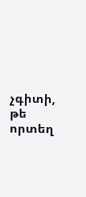չգիտի, թե որտեղ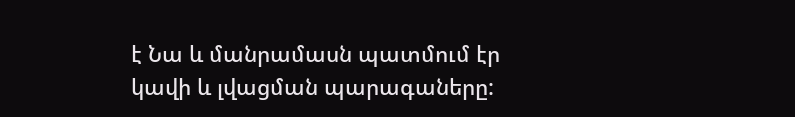է Նա և մանրամասն պատմում էր կավի և լվացման պարագաները: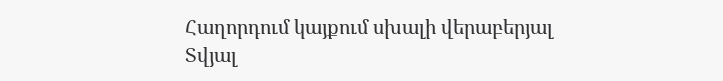Հաղորդում կայքում սխալի վերաբերյալ
Տվյալ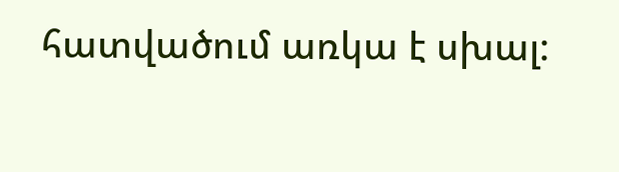հատվածում առկա է սխալ: